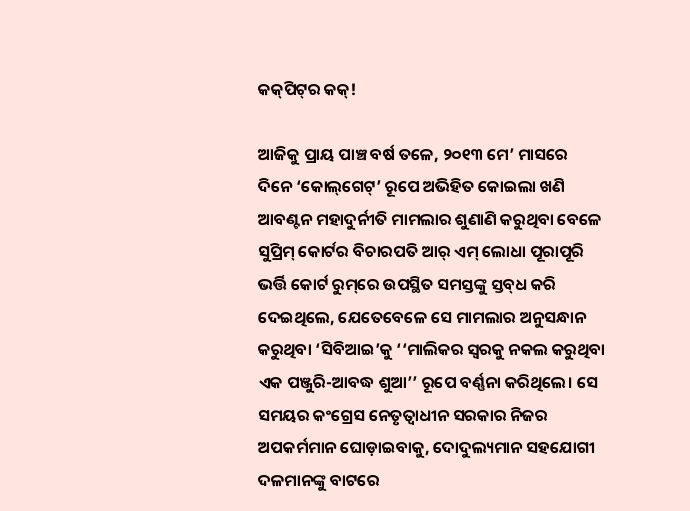କକ୍‌ପିଟ୍‌ର କକ୍!

ଆଜିକୁ ପ୍ରାୟ ପାଞ୍ଚ ବର୍ଷ ତଳେ, ୨୦୧୩ ମେ’ ମାସରେ ଦିନେ ‘କୋଲ୍‌ଗେଟ୍‌’ ରୂପେ ଅଭିହିତ କୋଇଲା ଖଣି ଆବଣ୍ଟନ ମହାଦୁର୍ନୀତି ମାମଲାର ଶୁଣାଣି କରୁଥିବା ବେଳେ ସୁପ୍ରିମ୍ କୋର୍ଟର ବିଚାରପତି ଆର୍ ଏମ୍ ଲୋଧା ପୂରାପୂରି ଭର୍ତ୍ତି କୋର୍ଟ ରୁମ୍‌ରେ ଉପସ୍ଥିତ ସମସ୍ତଙ୍କୁ ସ୍ତବ୍‌ଧ କରି ଦେଇଥିଲେ, ଯେତେବେଳେ ସେ ମାମଲାର ଅନୁସନ୍ଧାନ କରୁଥିବା ‘ସିବିଆଇ’କୁ ‘‘ମାଲିକର ସ୍ବରକୁ ନକଲ କରୁଥିବା ଏକ ପଞ୍ଜୁରି-ଆବଦ୍ଧ ଶୁଆ’’ ରୂପେ ବର୍ଣ୍ଣନା କରିଥିଲେ। ସେ ସମୟର କଂଗ୍ରେସ ନେତୃତ୍ବାଧୀନ ସରକାର ନିଜର ଅପକର୍ମମାନ ଘୋଡ଼ାଇବାକୁ, ଦୋଦୁଲ୍ୟମାନ ସହଯୋଗୀ ଦଳମାନଙ୍କୁ ବାଟରେ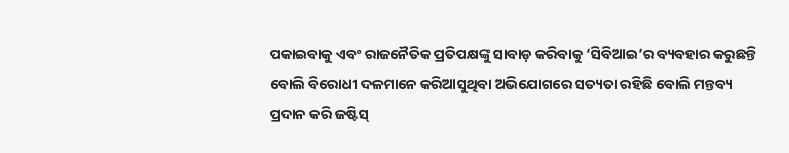ପକାଇବାକୁ ଏବଂ ରାଜନୈତିକ ପ୍ରତିପକ୍ଷଙ୍କୁ ସାବାଡ଼ କରିବାକୁ ‘ସିବିଆଇ’ର ବ୍ୟବହାର କରୁଛନ୍ତି ବୋଲି ବିରୋଧୀ ଦଳମାନେ କରିଆସୁଥିବା ଅଭିଯୋଗରେ ସତ୍ୟତା ରହିଛି ବୋଲି ମନ୍ତବ୍ୟ ପ୍ରଦାନ କରି ଜଷ୍ଟିସ୍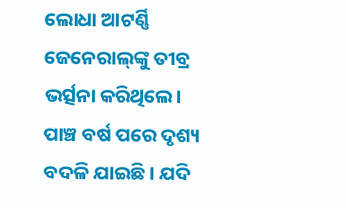ଲୋଧା ଆଟର୍ଣ୍ଣି ଜେନେରାଲ୍‌ଙ୍କୁ ତୀବ୍ର ଭର୍ତ୍ସନା କରିଥିଲେ।
ପାଞ୍ଚ ବର୍ଷ ପରେ ଦୃଶ୍ୟ ବଦଳି ଯାଇଛି। ଯଦି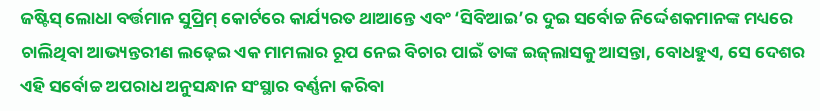ଜଷ୍ଟିସ୍ ଲୋଧା ବର୍ତ୍ତମାନ ସୁପ୍ରିମ୍ କୋର୍ଟରେ କାର୍ଯ୍ୟରତ ଥାଆନ୍ତେ ଏବଂ ‘ସିବିଆଇ’ର ଦୁଇ ସର୍ବୋଚ୍ଚ ନିର୍ଦ୍ଦେଶକମାନଙ୍କ ମଧ୍ୟରେ ଚାଲିଥିବା ଆଭ୍ୟନ୍ତରୀଣ ଲଢ଼େଇ ଏକ ମାମଲାର ରୂପ ନେଇ ବିଚାର ପାଇଁ ତାଙ୍କ ଇଜ୍‌ଲାସକୁ ଆସନ୍ତା, ବୋଧହୁଏ, ସେ ଦେଶର ଏହି ସର୍ବୋଚ୍ଚ ଅପରାଧ ଅନୁସନ୍ଧାନ ସଂସ୍ଥାର ବର୍ଣ୍ଣନା କରିବା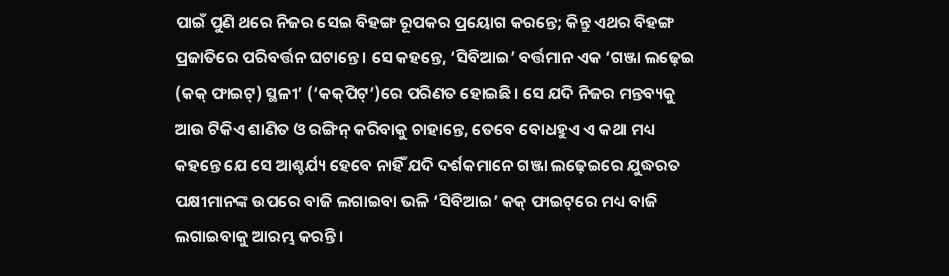ପାଇଁ ପୁଣି ଥରେ ନିଜର ସେଇ ବିହଙ୍ଗ ରୂପକର ପ୍ରୟୋଗ କରନ୍ତେ; କିନ୍ତୁ ଏଥର ବିହଙ୍ଗ ପ୍ରଜାତିରେ ପରିବର୍ତ୍ତନ ଘଟାନ୍ତେ। ସେ କହନ୍ତେ, ‘ସିବିଆଇ’ ବର୍ତ୍ତମାନ ଏକ ‘ଗଞ୍ଜା ଲଢ଼େଇ (କକ୍ ଫାଇଟ୍) ସ୍ଥଳୀ’ (‘କକ୍‌ପିଟ୍’)ରେ ପରିଣତ ହୋଇଛି। ସେ ଯଦି ନିଜର ମନ୍ତବ୍ୟକୁ ଆଉ ଟିକିଏ ଶାଣିତ ଓ ରଙ୍ଗିନ୍ କରିବାକୁ ଚାହାନ୍ତେ, ତେବେ ବୋଧହୁଏ ଏ କଥା ମଧ୍ୟ କହନ୍ତେ ଯେ ସେ ଆଶ୍ଚର୍ଯ୍ୟ ହେବେ ନାହିଁ ଯଦି ଦର୍ଶକମାନେ ଗଞ୍ଜା ଲଢ଼େଇରେ ଯୁଦ୍ଧରତ ପକ୍ଷୀମାନଙ୍କ ଉପରେ ବାଜି ଲଗାଇବା ଭଳି ‘ସିବିଆଇ’ କକ୍‌ ଫାଇଟ୍‌ରେ ମଧ୍ୟ ବାଜି ଲଗାଇବାକୁ ଆରମ୍ଭ କରନ୍ତି।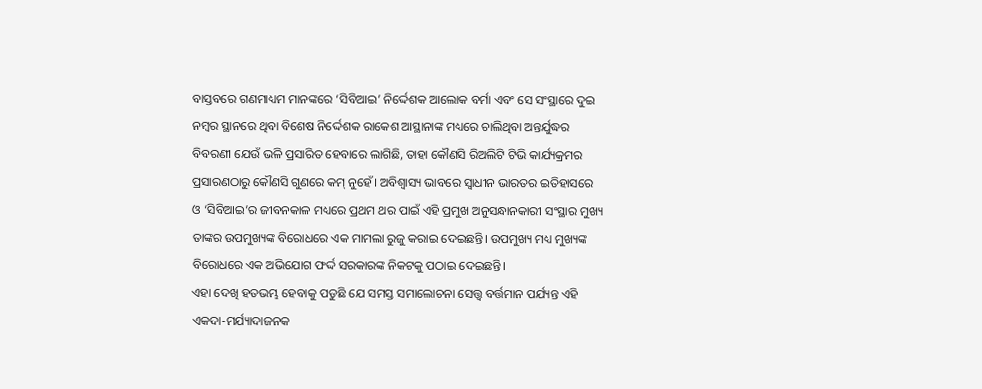ବାସ୍ତବରେ ଗଣମାଧ୍ୟମ ମାନଙ୍କରେ ‘ସିବିଆଇ’ ନିର୍ଦ୍ଦେଶକ ଆଲୋକ ବର୍ମା ଏବଂ ସେ ସଂସ୍ଥାରେ ଦୁଇ ନମ୍ବର ସ୍ଥାନରେ ଥିବା ବିଶେଷ ନିର୍ଦ୍ଦେଶକ ରାକେଶ ଆସ୍ଥାନାଙ୍କ ମଧ୍ୟରେ ଚାଲିଥିବା ଅନ୍ତର୍ଯୁଦ୍ଧର ବିବରଣୀ ଯେଉଁ ଭଳି ପ୍ରସାରିତ ହେବାରେ ଲାଗିଛି, ତାହା କୌଣସି ରିଅଲିଟି ଟିଭି କାର୍ଯ୍ୟକ୍ରମର ପ୍ରସାରଣଠାରୁ କୌଣସି ଗୁଣରେ କମ୍ ନୁହେଁ। ଅବିଶ୍ବାସ୍ୟ ଭାବରେ ସ୍ବାଧୀନ ଭାରତର ଇତିହାସରେ ଓ ‘ସିବିଆଇ’ର ଜୀବନକାଳ ମଧ୍ୟରେ ପ୍ରଥମ ଥର ପାଇଁ ଏହି ପ୍ରମୁଖ ଅନୁସନ୍ଧାନକାରୀ ସଂସ୍ଥାର ମୁଖ୍ୟ ତାଙ୍କର ଉପମୁଖ୍ୟଙ୍କ ବିରୋଧରେ ଏକ ମାମଲା ରୁଜୁ କରାଇ ଦେଇଛନ୍ତି। ଉପମୁଖ୍ୟ ମଧ୍ୟ ମୁଖ୍ୟଙ୍କ ବିରୋଧରେ ଏକ ଅଭିଯୋଗ ଫର୍ଦ୍ଦ ସରକାରଙ୍କ ନିକଟକୁ ପଠାଇ ଦେଇଛନ୍ତି।
ଏହା ଦେଖି ହତଭମ୍ଭ ହେବାକୁ ପଡୁଛି ଯେ ସମସ୍ତ ସମାଲୋଚନା ସ‌େତ୍ତ୍ବ ବର୍ତ୍ତମାନ ପର୍ଯ୍ୟନ୍ତ ଏହି ଏକଦା-ମର୍ଯ୍ୟାଦାଜନକ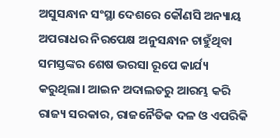ଅସୁସନ୍ଧାନ ସଂସ୍ଥା ଦେଶରେ କୌଣସି ଅନ୍ୟାୟ ଅପରାଧର ନିରପେକ୍ଷ ଅନୁସନ୍ଧାନ ଚାହୁଁଥିବା ସମସ୍ତଙ୍କର ଶେଷ ଭରସା ରୂପେ କାର୍ଯ୍ୟ କରୁଥିଲା। ଆଇନ ଅଦାଲତରୁ ଆରମ୍ଭ କରି ରାଜ୍ୟ ସରକାର, ରାଜନୈତିକ ଦଳ ଓ ଏପରିକି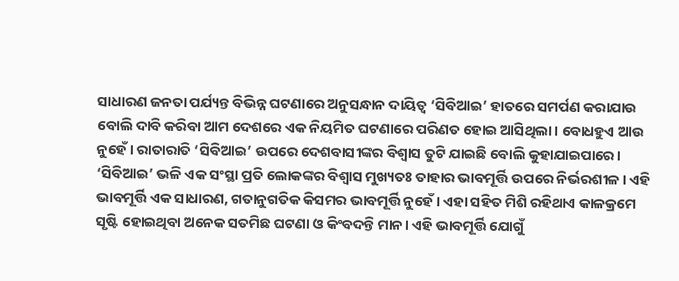ସାଧାରଣ ଜନତା ପର୍ଯ୍ୟନ୍ତ ବିଭିନ୍ନ ଘଟଣାରେ ଅନୁସନ୍ଧାନ ଦାୟିତ୍ବ ‘ସିବିଆଇ’ ହାତରେ ସମର୍ପଣ କରାଯାଉ ବୋଲି ଦାବି କରିବା ଆମ ଦେଶରେ ଏକ ନିୟମିତ ଘଟଣାରେ ପରିଣତ ହୋଇ ଆସିଥିଲା। ବୋଧହୁଏ ଆଉ ନୁହେଁ। ରାତାରାତି ‘ସିବିଆଇ’ ଉପରେ ଦେଶବାସୀଙ୍କର ବିଶ୍ବାସ ତୁଟି ଯାଇଛି ବୋଲି କୁହାଯାଇପାରେ।
‘ସିବିଆଇ’ ଭଳି ଏକ ସଂସ୍ଥା ପ୍ରତି ଲୋକଙ୍କର ବିଶ୍ବାସ ମୁଖ୍ୟତଃ ତାହାର ଭାବମୂର୍ତ୍ତି ଉପରେ ନିର୍ଭରଶୀଳ। ଏହି ଭାବମୂର୍ତ୍ତି ଏକ ସାଧାରଣ, ଗତାନୁଗତିକ କିସମର ଭାବମୂର୍ତ୍ତି ନୁହେଁ। ଏହା ସହିତ ମିଶି ରହିଥାଏ କାଳକ୍ରମେ ସୃଷ୍ଟି ହୋଇଥିବା ଅନେକ ସତମିଛ ଘଟଣା ଓ କିଂବଦନ୍ତି ମାନ। ଏହି ଭାବମୂର୍ତ୍ତି ଯୋଗୁଁ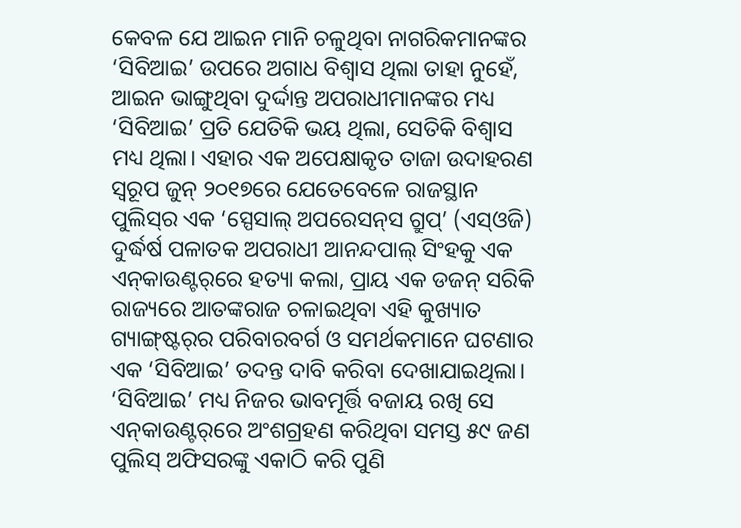କେବଳ ଯେ ଆଇନ ମାନି ଚଳୁଥିବା ନାଗରିକମାନଙ୍କର ‘ସିବିଆଇ’ ଉପରେ ଅଗାଧ ବିଶ୍ବାସ ଥିଲା ତାହା ନୁହେଁ, ଆଇନ ଭାଙ୍ଗୁଥିବା ଦୁର୍ଦ୍ଦାନ୍ତ ଅପରାଧୀମାନଙ୍କର ମଧ୍ୟ ‘ସିବିଆଇ’ ପ୍ରତି ଯେତିକି ଭୟ ଥିଲା, ସେତିକି ବିଶ୍ବାସ ମଧ୍ୟ ଥିଲା। ଏହାର ଏକ ଅପେକ୍ଷାକୃତ ତାଜା ଉଦାହରଣ ସ୍ବରୂପ ଜୁନ୍ ୨୦୧୭ରେ ଯେତେବେଳେ ରାଜସ୍ଥାନ ପୁଲିସ୍‌ର ଏକ ‘ସ୍ପେସାଲ୍ ଅପରେସନ୍‌ସ ଗ୍ରୁପ୍’ (ଏସ୍ଓଜି) ଦୁର୍ଦ୍ଧର୍ଷ ପଳାତକ ଅପରାଧୀ ଆନନ୍ଦପାଲ୍ ସିଂହକୁ ଏକ ଏନ୍‌କାଉଣ୍ଟର୍‌ରେ ହତ୍ୟା କଲା, ପ୍ରାୟ ଏକ ଡଜନ୍ ସରିକି ରାଜ୍ୟରେ ଆତଙ୍କରାଜ ଚଳାଇଥିବା ଏହି କୁଖ୍ୟାତ ଗ୍ୟାଙ୍ଗ୍‌ଷ୍ଟର୍‌ର ପରିବାରବର୍ଗ ଓ ସମର୍ଥକମାନେ ଘଟଣାର ଏକ ‘ସିବିଆଇ’ ତଦନ୍ତ ଦାବି କରିବା ଦେଖାଯାଇଥିଲା। ‘ସିବିଆଇ’ ମଧ୍ୟ ନିଜର ଭାବମୂର୍ତ୍ତି ବଜାୟ ରଖି ସେ ଏନ୍‌କାଉଣ୍ଟର୍‌ରେ ଅଂଶଗ୍ରହଣ କରିଥିବା ସମସ୍ତ ୫୯ ଜଣ ପୁଲିସ୍ ଅଫିସରଙ୍କୁ ଏକାଠି କରି ପୁଣି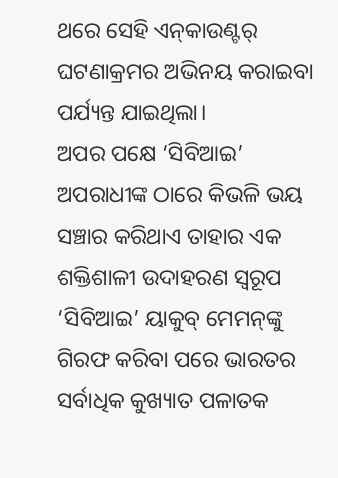ଥରେ ସେହି ଏନ୍‌କାଉଣ୍ଟର୍ ଘଟଣାକ୍ରମର ଅଭିନୟ କରାଇବା ପର୍ଯ୍ୟନ୍ତ ଯାଇଥିଲା।
ଅପର ପକ୍ଷେ ‘ସିବିଆଇ’ ଅପରାଧୀଙ୍କ ଠାରେ କିଭଳି ଭୟ ସଞ୍ଚାର କରିଥାଏ ତାହାର ଏକ ଶକ୍ତିଶାଳୀ ଉଦାହରଣ ସ୍ବରୂପ ‘ସିବିଆଇ’ ୟାକୁବ୍ ମେମନ୍‌ଙ୍କୁ ଗିରଫ କରିବା ପରେ ଭାରତର ସର୍ବାଧିକ କୁଖ୍ୟାତ ପଳାତକ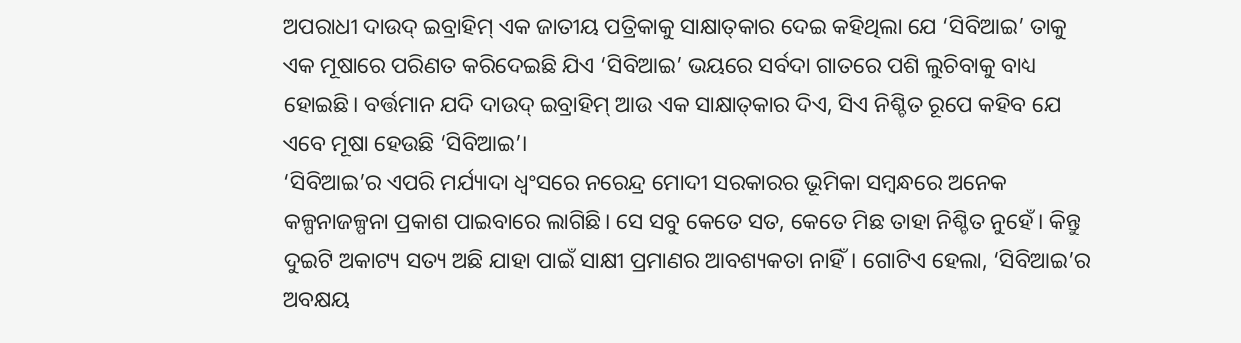ଅପରାଧୀ ଦାଉଦ୍ ଇବ୍ରାହିମ୍ ଏକ ଜାତୀୟ ପତ୍ରିକାକୁ ସାକ୍ଷାତ୍‌କାର ଦେଇ କହିଥିଲା ଯେ ‘ସିବିଆଇ’ ତାକୁ ଏକ ମୂଷାରେ ପରିଣତ କରିଦେଇଛି ଯିଏ ‘ସିବିଆଇ’ ଭୟରେ ସର୍ବଦା ଗାତରେ ପଶି ଲୁଚିବାକୁ ବାଧ୍ୟ ହୋଇଛି। ବର୍ତ୍ତମାନ ଯଦି ଦାଉଦ୍ ଇବ୍ରାହିମ୍ ଆଉ ଏକ ସାକ୍ଷାତ୍‌କାର ଦିଏ, ସିଏ ନିଶ୍ଚିତ ରୂପେ କହିବ ଯେ ଏବେ ମୂଷା ହେଉଛି ‘ସିବିଆଇ’।
‘ସିବିଆଇ’ର ଏପରି ମର୍ଯ୍ୟାଦା ଧ୍ବଂସରେ ନରେନ୍ଦ୍ର ମୋଦୀ ସରକାରର ଭୂମିକା ସମ୍ବନ୍ଧରେ ଅନେକ କଳ୍ପନାଜଳ୍ପନା ପ୍ରକାଶ ପାଇବାରେ ଲାଗିଛି। ସେ ସବୁ କେତେ ସତ, କେତେ ମିଛ ତାହା ନିଶ୍ଚିତ ନୁହେଁ। କିନ୍ତୁ ଦୁଇଟି ଅକାଟ୍ୟ ସତ୍ୟ ଅଛି ଯାହା ପାଇଁ ସାକ୍ଷୀ ପ୍ରମାଣର ଆବଶ୍ୟକତା ନାହିଁ। ଗୋଟିଏ ହେଲା, ‘ସିବିଆଇ’ର ଅବକ୍ଷୟ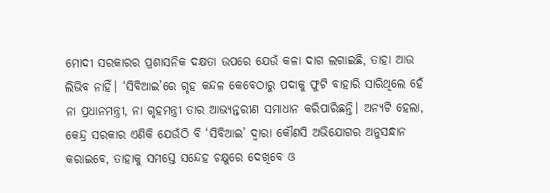ମୋଦୀ ସରକାରର ପ୍ରଶାସନିକ ଦକ୍ଷତା ଉପରେ ଯେଉଁ କଳା ଦାଗ ଲଗାଇଛି, ତାହା ଆଉ ଲିଭିବ ନାହିଁ। ‘ସିବିଆଇ’ରେ ଗୃହ କନ୍ଦଳ କେବେଠାରୁ ପଦାକୁ ଫୁଟି ବାହାରି ସାରିଥିଲେ ହେଁ ନା ପ୍ରଧାନମନ୍ତ୍ରୀ, ନା ଗୃହମନ୍ତ୍ରୀ ତାର ଆଭ୍ୟନ୍ତରୀଣ ସମାଧାନ କରିପାରିଛନ୍ତି। ଅନ୍ୟଟି ହେଲା, କେନ୍ଦ୍ର ସରକାର ଏଣିକି ଯେଉଁଠି ବି ‘ସିବିଆଇ’ ଦ୍ବାରା କୌଣସି ଅଭିଯୋଗର ଅନୁସନ୍ଧାନ କରାଇବେ, ତାହାକୁ ସମସ୍ତେ ସନ୍ଦେହ ଚକ୍ଷୁରେ ଦେଖିବେ ଓ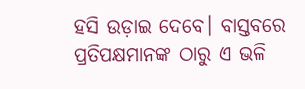ହସି ଉଡ଼ାଇ ଦେବେ। ବାସ୍ତବରେ ପ୍ରତିପକ୍ଷମାନଙ୍କ ଠାରୁ ଏ ଭଳି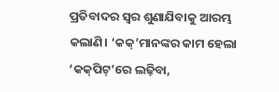ପ୍ରତିବାଦର ସ୍ବର ଶୁଣାଯିବାକୁ ଆରମ୍ଭ କଲାଣି। ‘କକ୍’ମାନଙ୍କର କାମ ହେଲା ‘କକ୍‌ପିଟ୍‌’ରେ ଲଢ଼ିବା,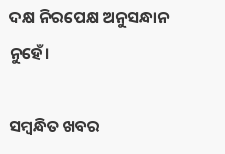ଦକ୍ଷ ନିରପେକ୍ଷ ଅନୁସନ୍ଧାନ ନୁହେଁ।

ସମ୍ବନ୍ଧିତ ଖବର